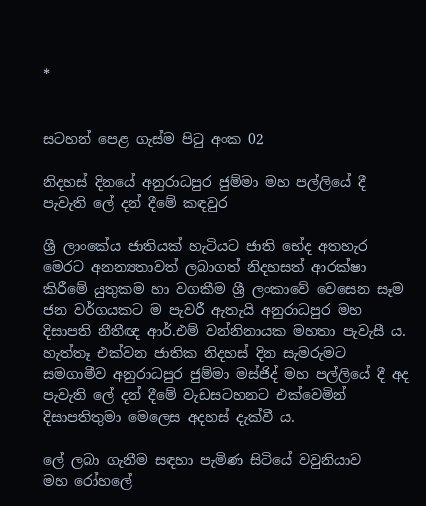*


සටහන් පෙළ ගැස්ම පිටු අංක 02

නිදහස් දිනයේ අනුරාධපුර ජුම්මා මහ පල්ලියේ දී පැවැති ලේ දන් දීමේ කඳවුර

ශ්‍රී ලාංකේය ජාතියක් හැටියට ජාති භේද අතහැර මෙරට අනන්‍යතාවත් ලබාගත් නිදහසත් ආරක්ෂා කිරීමේ යුතුකම හා වගකීම ශ්‍රී ලංකාවේ වෙසෙන සෑම ජන වර්ගයකට ම පැවරී ඇතැයි අනුරාධපුර මහ දිසාපති නීතීඥ ආර්.එම් වන්නිනායක මහතා පැවැසී ය. හැත්තෑ එක්වන ජාතික නිදහස් දින සැමරුමට සමගාමීව අනුරාධපුර ජුම්මා මස්ජිද් මහ පල්ලියේ දී අද පැවැති ලේ දන් දීමේ වැඩසටහනට එක්වෙමින් දිසාපතිතුමා මෙලෙස අදහස් දැක්වී ය.

ලේ ලබා ගැනීම සඳහා පැමිණ සිටියේ වවුනියාව මහ ‍රෝහලේ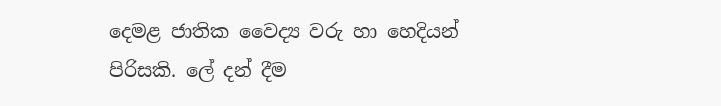දෙමළ ජාතික වෛද්‍ය වරු හා හෙදියන් පිරිසකි. ලේ දන් දීම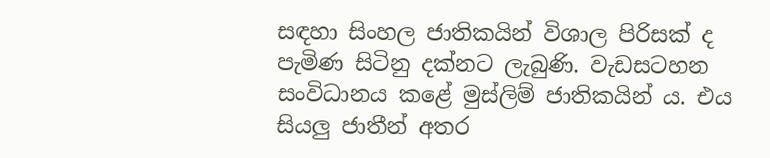සඳහා සිංහල ජාතිකයින් විශාල පිරිසක් ද පැමිණ සිටිනු දක්නට ලැබුණි. වැඩසටහන සංවිධානය කළේ මුස්ලිම් ජාතිකයින් ය. එය සියලු ජාතීන් අතර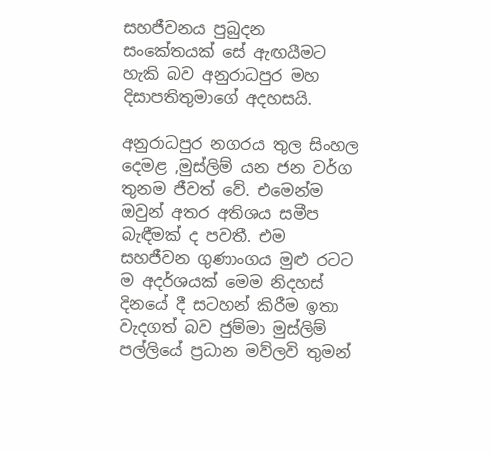සහජීවනය පුබුදන සංකේතයක් සේ ඇඟයීමට හැකි බව අනුරාධපුර මහ දිසාපතිතුමාගේ අදහසයි.

අනුරාධපුර නගරය තුල සිංහල දෙමළ ,මුස්ලිම් යන ජන වර්ග තුනම ජීවත් වේ. එමෙන්ම ඔවුන් අතර අතිශය සමීප බැඳීමක් ද පවතී. එම සහජීවන ගුණාංගය මුළු රටට ම අදර්ශයක් මෙම නිදහස් දිනයේ දී සටහන් කිරීම ඉතා වැදගත් බව ජුම්මා මුස්ලිම් පල්ලියේ ප්‍රධාන මව්ලවි තුමන්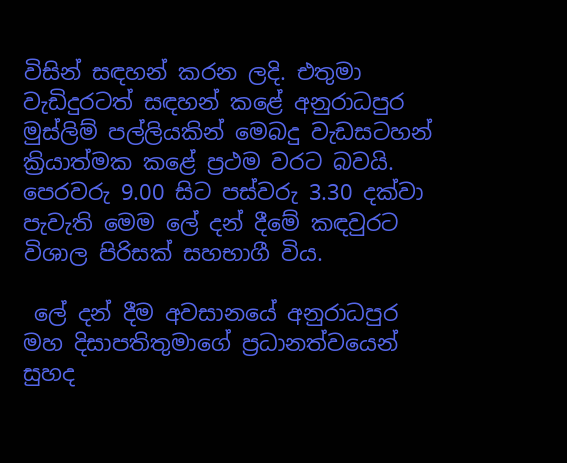විසින් සඳහන් කරන ලදි. එතුමා වැඩිදුරටත් සඳහන් කළේ අනුරාධපුර මුස්ලිම් පල්ලියකින් මෙබදු වැඩසටහන් ක්‍රියාත්මක කළේ ප්‍රථම වරට බවයි. පෙරවරු 9.00 සිට පස්වරු 3.30 දක්වා පැවැති මෙම ලේ දන් දීමේ කඳවුරට විශාල පිරිසක් සහභාගී විය.

 ලේ දන් දීම අවසානයේ අනුරාධපුර මහ දිසාපතිතුමාගේ ප්‍රධානත්වයෙන් සුහද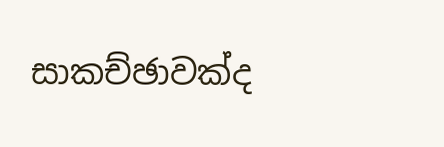සාකච්ඡාවක්ද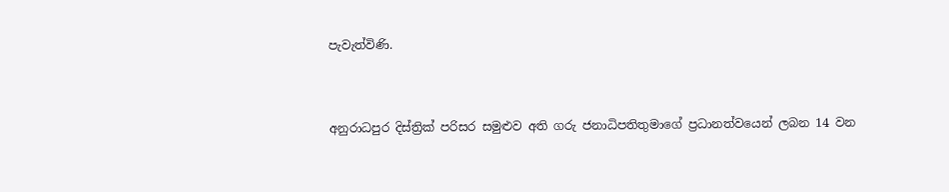පැවැත්විණි.


අනුරාධපුර දිස්ත්‍රික් පරිසර සමුළුව අති ගරු ජනාධිපතිතුමාගේ ප්‍රධානත්වයෙන් ලබන 14 වන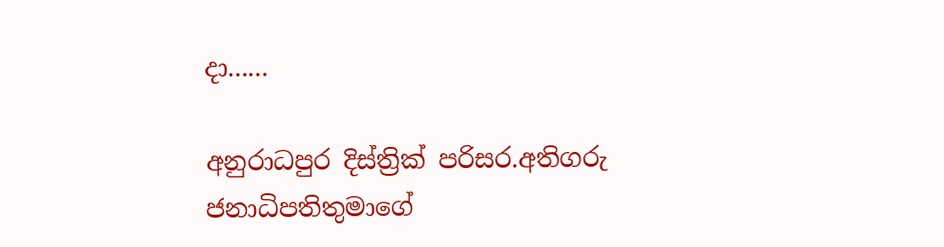දා......

අනුරාධපුර දිස්ත්‍රික් පරිසර.අතිගරු ජනාධිපතිතුමාගේ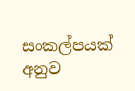සංකල්පයක් අනුව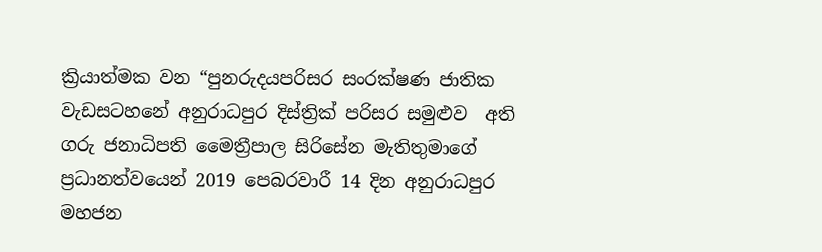ක්‍රියාත්මක වන “පුනරුදයපරිසර සංරක්ෂණ ජාතික වැඩසටහනේ අනුරාධපුර දිස්ත්‍රික් පරිසර සමුළුව  අති ගරු ජනාධිපති මෛත්‍රීපාල සිරිසේන මැතිතුමාගේ ප්‍රධානත්වයෙන් 2019 පෙබරවාරී 14 දින අනුරාධපුර මහජන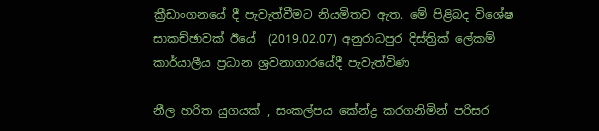ක්‍රීඩාංගනයේ දී පැවැත්වීමට නියමිතව ඇත. මේ පිළිබද විශේෂ සාකච්ඡාවක් ඊයේ  (2019.02.07) අනුරාධපුර දිස්ත්‍රික් ලේකම් කාර්යාලීය ප්‍රධාන ශ්‍රවනාගාරයේදී පැවැත්විණ

නීල හරිත යුගයක් , සංකල්පය කේන්ද්‍ර කරගනිමින් පරිසර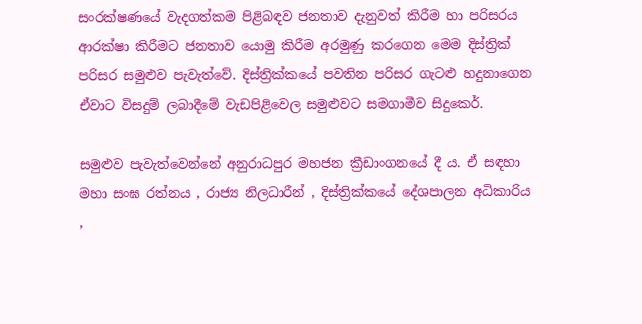සංරක්ෂණයේ වැදගත්කම පිළිබඳව ජනතාව දැනුවත් කිරීම හා පරිසරය ආරක්ෂා කිරීමට ජනතාව යොමු කිරීම අරමුණු කරගෙන මෙම දිස්ත්‍රික් පරිසර සමුළුව පැවැත්වේ. දිස්ත්‍රික්කයේ පවතින පරිසර ගැටළු හදුනාගෙන ඒවාට විසදුම් ලබාදීමේ වැඩපිළිවෙල සමුළුවට සමගාමීව සිදුකෙර්.

සමුළුව පැවැත්වෙන්නේ අනුරාධපුර මහජන ක්‍රීඩාංගනයේ දී ය. ඒ සඳහා මහා සංඝ රත්නය , රාජ්‍ය නිලධාරීන් , දිස්ත්‍රික්කයේ දේශපාලන අධිකාරිය ,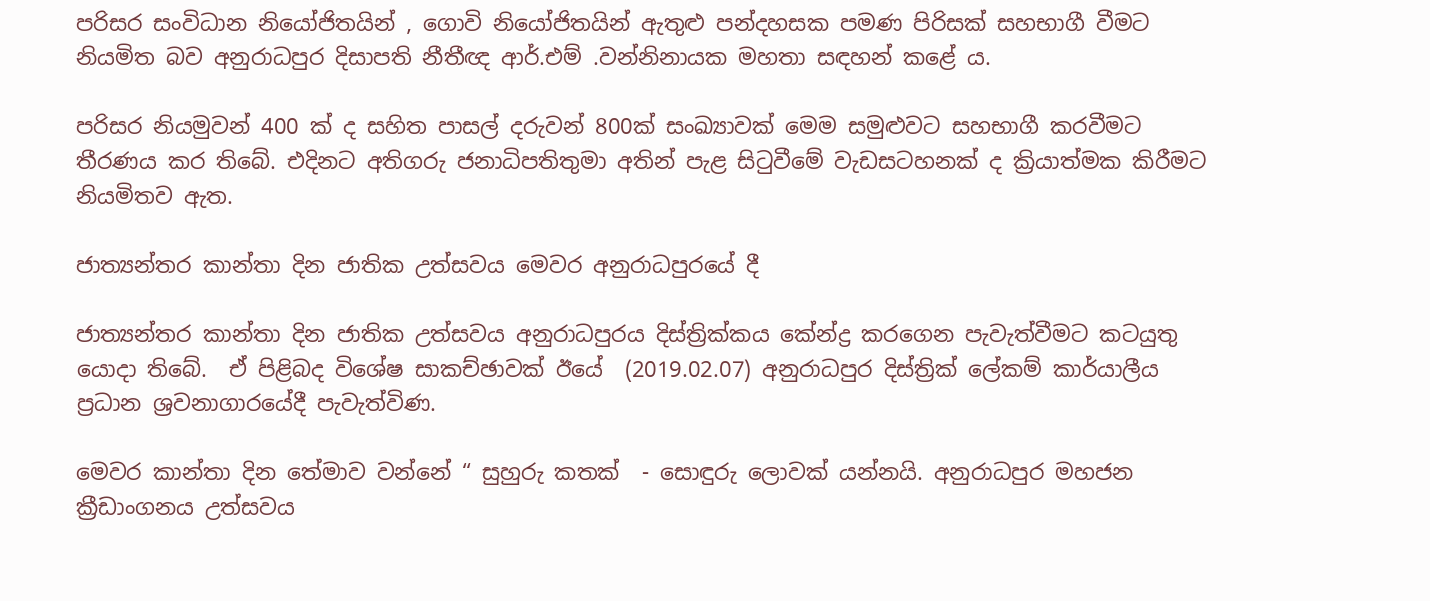පරිසර සංවිධාන නියෝජිතයින් , ගොවි නියෝජිතයින් ඇතුළු පන්දහසක පමණ පිරිසක් සහභාගී වීමට නියමිත බව අනුරාධපුර දිසාපති නීතීඥ ආර්.එම් .වන්නිනායක මහතා සඳහන් කළේ ය.

පරිසර නියමුවන් 400 ක් ද සහිත පාසල් දරුවන් 800ක් සංඛ්‍යාවක් මෙම සමුළුවට සහභාගී කරවීමට තීරණය කර තිබේ. එදිනට අතිගරු ජනාධිපතිතුමා අතින් පැළ සිටුවීමේ වැඩසටහනක් ද ක්‍රියාත්මක කිරීමට නියමිතව ඇත.

ජාත්‍යන්තර කාන්තා දින ජාතික උත්සවය මෙවර අනුරාධපුරයේ දී

ජාත්‍යන්තර කාන්තා දින ජාතික උත්සවය අනුරාධපුරය දිස්ත්‍රික්කය කේන්ද්‍ර කරගෙන පැවැත්වීමට කටයුතු යොදා තිබේ.  ඒ පිළිබද විශේෂ සාකච්ඡාවක් ඊයේ  (2019.02.07) අනුරාධපුර දිස්ත්‍රික් ලේකම් කාර්යාලීය ප්‍රධාන ශ්‍රවනාගාරයේදී පැවැත්විණ.

මෙවර කාන්තා දින තේමාව වන්නේ “ සුහුරු කතක්  - සොඳුරු ලොවක් යන්නයි. අනුරාධපුර මහජන ක්‍රීඩාංගනය උත්සවය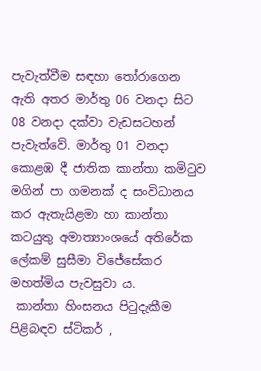පැවැත්වීම සඳහා තෝරාගෙන ඇති අතර මාර්තු 06 වනදා සිට 08 වනදා දක්වා වැඩසටහන් පැවැත්වේ. මාර්තු 01 වනදා කොළඹ දී ජාතික කාන්තා කමිටුව මගින් පා ගමනක් ද සංවිධානය කර ඇතැයිළමා හා කාන්තා කටයුතු අමාත්‍යාංශයේ අතිරේක ලේකම් සුසීමා විජේසේකර මහත්මිය පැවසුවා ය.
 කාන්තා හිංසනය පිටුදැකීම පිළිබඳව ස්ටිකර් ,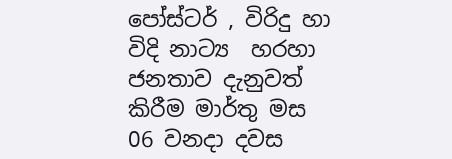පෝස්ටර් , විරිදු හා විදි නාට්‍ය  හරහා ජනතාව දැනුවත් කිරීම මාර්තු මස 06 වනදා දවස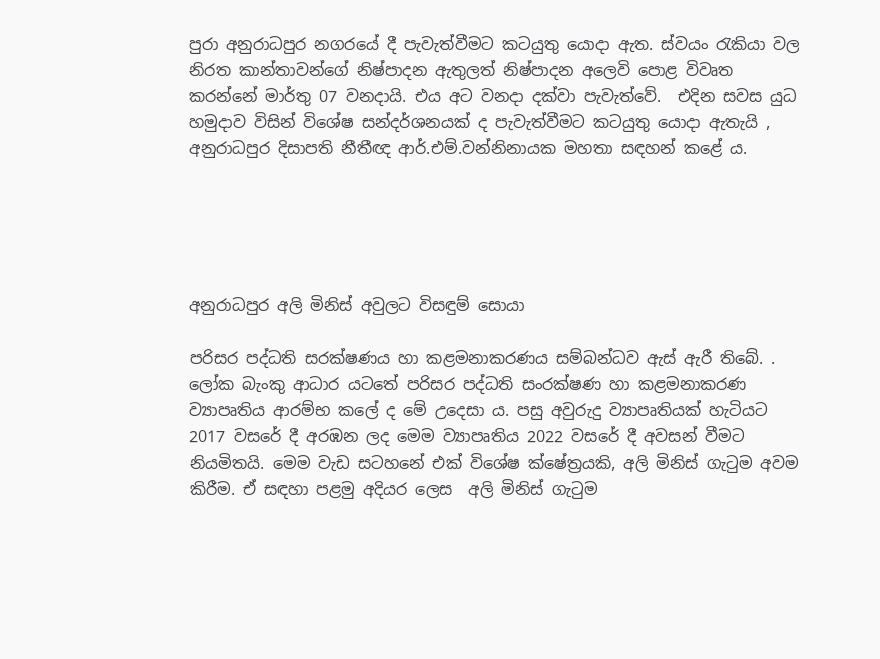පුරා අනුරාධපුර නගරයේ දී පැවැත්වීමට කටයුතු යොදා ඇත. ස්වයං රැකියා වල නිරත කාන්තාවන්ගේ නිෂ්පාදන ඇතුලත් නිෂ්පාදන අලෙවි පොළ විවෘත කරන්නේ මාර්තු 07 වනදායි. එය අට වනදා දක්වා පැවැත්වේ.  එදින සවස යුධ හමුදාව විසින් විශේෂ සන්දර්ශනයක් ද පැවැත්වීමට කටයුතු යොදා ඇතැයි , අනුරාධපුර දිසාපති නීතීඥ ආර්.එම්.වන්නිනායක මහතා සඳහන් කළේ ය.





අනුරාධපුර අලි මිනිස් අවුලට විසඳුම් සොයා

පරිසර පද්ධති සරක්ෂණය හා කළමනාකරණය සම්බන්ධව ඇස් ඇරී තිබේ. . ලෝක බැංකු ආධාර යටතේ පරිසර පද්ධති සංරක්ෂණ හා කළමනාකරණ ව්‍යාපෘතිය ආරම්භ කලේ ද මේ උදෙසා ය. පසු අවුරුදු ව්‍යාපෘතියක් හැටියට 2017 වසරේ දී අරඹන ලද මෙම ව්‍යාපෘතිය 2022 වසරේ දී අවසන් වීමට නියමිතයි. මෙම වැඩ සටහනේ එක් විශේෂ ක්ෂේත්‍රයකි, අලි මිනිස් ගැටුම අවම කිරීම. ඒ සඳහා පළමු අදියර ලෙස  අලි මිනිස් ගැටුම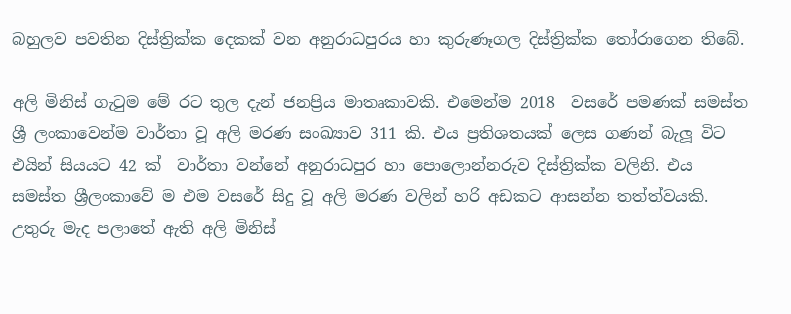බහුලව පවතින දිස්ත්‍රික්ක දෙකක් වන අනුරාධපුරය හා කුරුණෑගල දිස්ත්‍රික්ක තෝරාගෙන තිබේ.

අලි මිනිස් ගැටුම මේ රට තුල දැන් ජනප්‍රිය මාතෘකාවකි. එමෙන්ම 2018  වසරේ පමණක් සමස්ත ශ්‍රී ලංකාවෙන්ම වාර්තා වූ අලි මරණ සංඛ්‍යාව 311 කි. එය ප්‍රතිශතයක් ලෙස ගණන් බැලූ විට එයින් සියයට 42 ක්  වාර්තා වන්නේ අනුරාධපුර හා පොලොන්නරුව දිස්ත්‍රික්ක වලිනි. එය සමස්ත ශ්‍රීලංකාවේ ම එම වසරේ සිදු වූ අලි මරණ වලින් හරි අඩකට ආසන්න තත්ත්වයකි.  උතුරු මැද පලාතේ ඇති අලි මිනිස්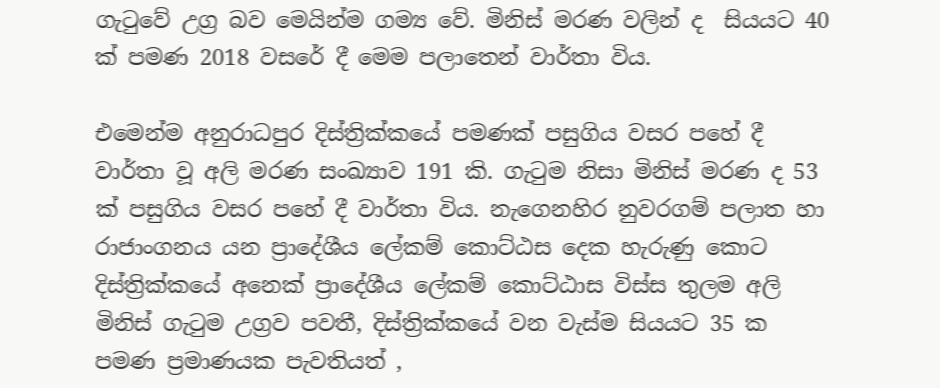ගැටුවේ උග්‍ර බව මෙයින්ම ගම්‍ය වේ. මිනිස් මරණ වලින් ද  සියයට 40 ක් පමණ 2018 වසරේ දී මෙම පලාතෙන් වාර්තා විය.

එමෙන්ම අනුරාධපුර දිස්ත්‍රික්කයේ පමණක් පසුගිය වසර පහේ දී වාර්තා වූ අලි මරණ සංඛ්‍යාව 191 කි. ගැටුම නිසා මිනිස් මරණ ද 53 ක් පසුගිය වසර පහේ දී වාර්තා විය. නැගෙනහිර නුවරගම් පලාත හා රාජාංගනය යන ප්‍රාදේශීය ලේකම් කොට්ඨස දෙක හැරුණු කොට දිස්ත්‍රික්කයේ අනෙක් ප්‍රාදේශීය ලේකම් කොට්ඨාස විස්ස තුලම අලි මිනිස් ගැටුම උග්‍රව පවතී, දිස්ත්‍රික්කයේ වන වැස්ම සියයට 35 ක පමණ ප්‍රමාණයක පැවතියත් ,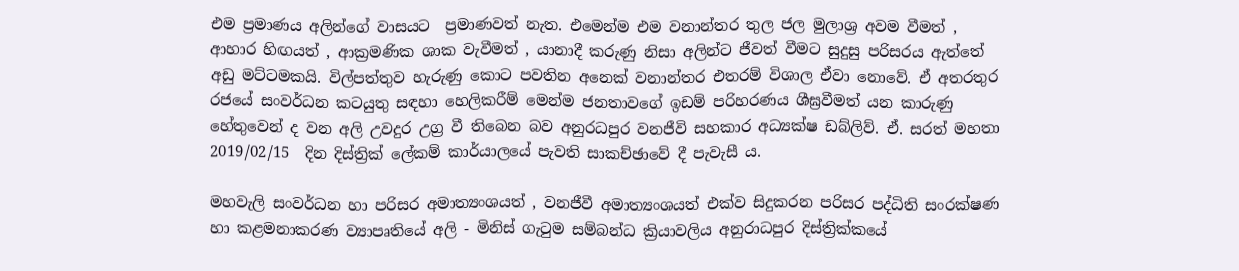එම ප්‍රමාණය අලින්ගේ වාසයට  ප්‍රමාණවත් නැත. එමෙන්ම එම වනාන්තර තුල ජල මුලාශ්‍ර අවම වීමත් , ආහාර හිඟයත් , ආක්‍රමණික ශාක වැවීමත් , යානාදී කරුණු නිසා අලින්ට ජීවත් වීමට සුදුසු පරිසරය ඇත්තේ අඩු මට්ටමකයි. විල්පත්තුව හැරුණු කොට පවතින අනෙක් වනාන්තර එතරම් විශාල ඒවා නොවේ. ඒ අතරතුර රජයේ සංවර්ධන කටයුතු සඳහා හෙලිකරීම් මෙන්ම ජනතාවගේ ඉඩම් පරිහරණය ශීඝ්‍රවීමත් යන කාරුණු හේතුවෙන් ද වන අලි උවදුර උග්‍ර වී තිබෙන බව අනුරධපුර වනජීවි සහකාර අධ්‍යක්ෂ ඩබ්ලිව්. ඒ. සරත් මහතා 2019/02/15  දින දිස්ත්‍රික් ලේකම් කාර්යාලයේ පැවති සාකච්ඡාවේ දී පැවැසී ය.

මහවැලි සංවර්ධන හා පරිසර අමාත්‍යංශයත් , වනජීවී අමාත්‍යංශයත් එක්ව සිදුකරන පරිසර පද්ධිති සංරක්ෂණ හා කළමනාකරණ ව්‍යාපෘතියේ අලි - මිනිස් ගැටුම සම්බන්ධ ක්‍රියාවලිය අනුරාධපුර දිස්ත්‍රික්කයේ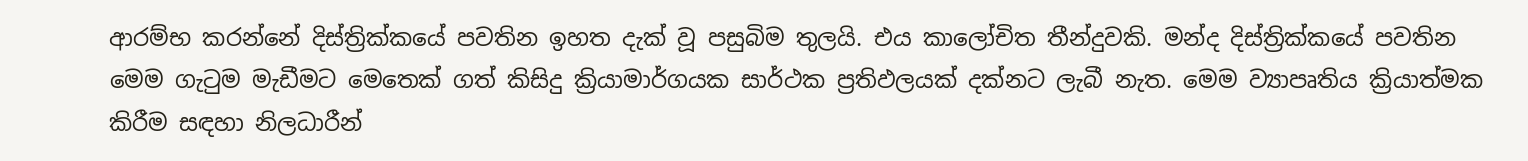ආරම්භ කරන්නේ දිස්ත්‍රික්කයේ පවතින ඉහත දැක් වූ පසුබිම තුලයි. එය කාලෝචිත තීන්දුවකි. මන්ද දිස්ත්‍රික්කයේ පවතින මෙම ගැටුම මැඩීමට මෙතෙක් ගත් කිසිදු ක්‍රියාමාර්ගයක සාර්ථක ප්‍රතිඵලයක් දක්නට ලැබී නැත. මෙම ව්‍යාපෘතිය ක්‍රියාත්මක කිරීම සඳහා නිලධාරීන්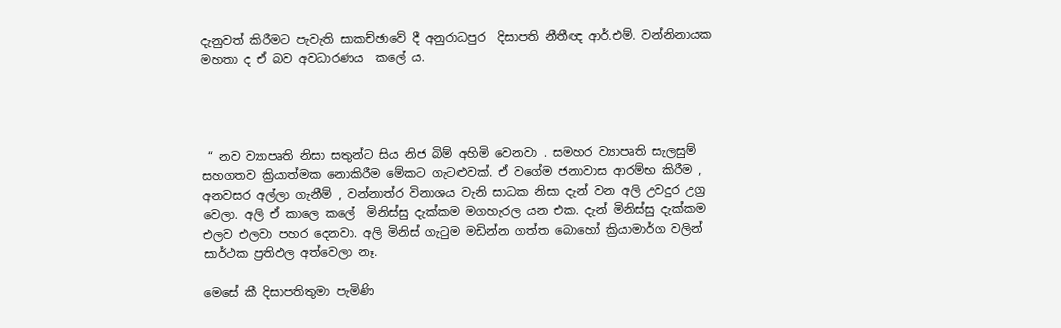දැනුවත් කිරීමට පැවැති සාකච්ඡාවේ දී අනුරාධපුර  දිසාපති නීතීඥ ආර්.එම්. වන්නිනායක මහතා ද ඒ බව අවධාරණය  කලේ ය.




 “ නව ව්‍යාපෘති නිසා සතුන්ට සිය නිජ බිම් අහිමි වෙනවා . සමහර ව්‍යාපෘති සැලසුම් සහගතව ක්‍රියාත්මක නොකිරීම මේකට ගැටළුවක්. ඒ වගේම ජනාවාස ආරම්භ කිරීම , අනවසර අල්ලා ගැනීම් , වන්නාත්ර විනාශය වැනි සාධක නිසා දැන් වන අලි උවදුර උග්‍ර වෙලා. අලි ඒ කාලෙ කලේ  මිනිස්සු දැක්කම මගහැරල යන එක. දැන් මිනිස්සු දැක්කම එලව එලවා පහර දෙනවා. අලි මිනිස් ගැටුම මඩින්න ගත්ත බොහෝ ක්‍රියාමාර්ග වලින් සාර්ථක ප්‍රතිඵල අත්වෙලා නෑ.

මෙසේ කී දිසාපතිතුමා පැමිණි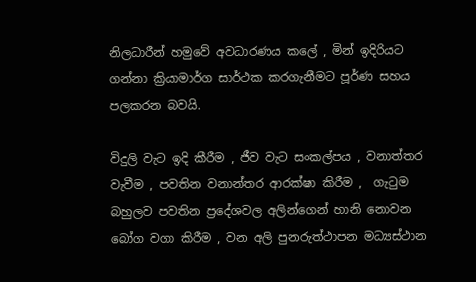නිලධාරීන් හමුවේ අවධාරණය කලේ , මින් ඉදිරියට ගන්නා ක්‍රියාමාර්ග සාර්ථක කරගැනීමට පූර්ණ සහය පලකරන බවයි.

විදුලි වැට ඉදි කීරීම , ජීව වැට සංකල්පය , වනාත්තර වැවීම , පවතින වනාන්තර ආරක්ෂා කිරීම ,  ගැටුම බහුලව පවතින ප්‍රදේශවල අලින්ගෙන් හානි නොවන බෝග වගා කිරීම , වන අලි පුනරුත්ථාපන මධ්‍යස්ථාන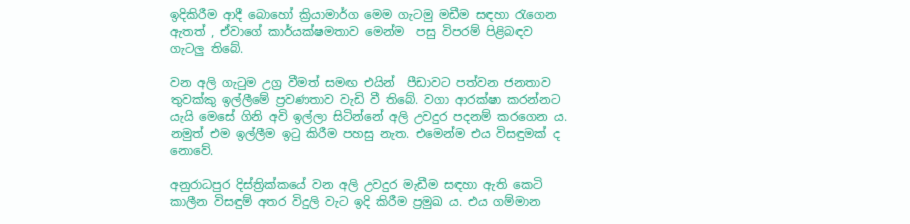ඉදිකිරීම ආදී බොහෝ ක්‍රියාමාර්ග මෙම ගැටමු මඩීම සඳහා රැගෙන ඇතත් , ඒවාගේ කාර්යක්ෂමතාව මෙන්ම  පසු විපරම් පිළිබඳව ගැටලු තිබේ.

වන අලි ගැටුම උග්‍ර වීමත් සමඟ එයින්  පීඩාවට පත්වන ජනතාව තුවක්කු ඉල්ලීමේ ප්‍රවණතාව වැඩි වී තිබේ. වගා ආරක්ෂා කරන්නට යැයි මෙසේ ගිනි අවි ඉල්ලා සිටින්නේ අලි උවදුර පදනම් කරගෙන ය. නමුත් එම ඉල්ලීම ඉටු කිරීම පහසු නැත. එමෙන්ම එය විසඳුමක් ද නොවේ.

අනුරාධපුර දිස්ත්‍රික්කයේ වන අලි උවදුර මැඩීම සඳහා ඇති කෙටි කාලීන විසඳුම් අතර විදුලි වැට ඉදි කිරීම ප්‍රමුඛ ය. එය ගම්මාන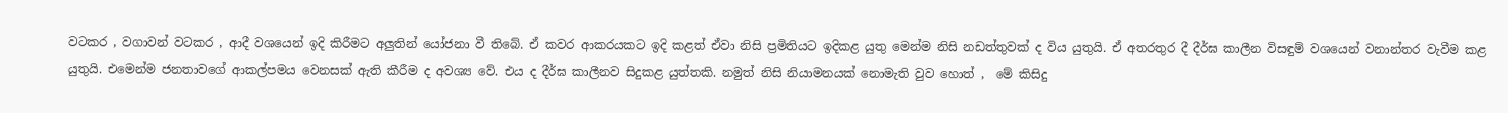වටකර , වගාවන් වටකර , ආදී වශයෙන් ඉදි කිරීමට අලුතින් යෝජනා වී තිබේ. ඒ කවර ආකරයකට ඉදි කළත් ඒවා නිසි ප්‍රමිතියට ඉදිකළ යුතු මෙන්ම නිසි නඩත්තුවක් ද විය යුතුයි. ඒ අතරතුර දී දීර්ඝ කාලීන විසඳුම් වශයෙන් වනාන්තර වැවීම කළ යුතුයි. එමෙන්ම ජනතාවගේ ආකල්පමය වෙනසක් ඇති කීරීම ද අවශ්‍ය වේ. එය ද දීර්ඝ කාලීනව සිදුකළ යුත්තකි. නමුත් නිසි නියාමනයක් නොමැති වුව හොත් ,  මේ කිසිදු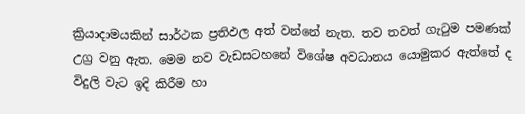ක්‍රියාදාමයකින් සාර්ථක ප්‍රතිඵල අත් වන්නේ නැත. තව තවත් ගැටුම පමණක් උග්‍ර වනු ඇත. මෙම නව වැඩසටහනේ විශේෂ අවධානය යොමුකර ඇත්තේ ද විදුලි වැට ඉදි කිරීම හා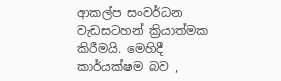ආකල්ප සංවර්ධන වැඩසටහන් ක්‍රියාත්මක කිරීමයි. මෙහිදී කාර්යක්ෂම බව ,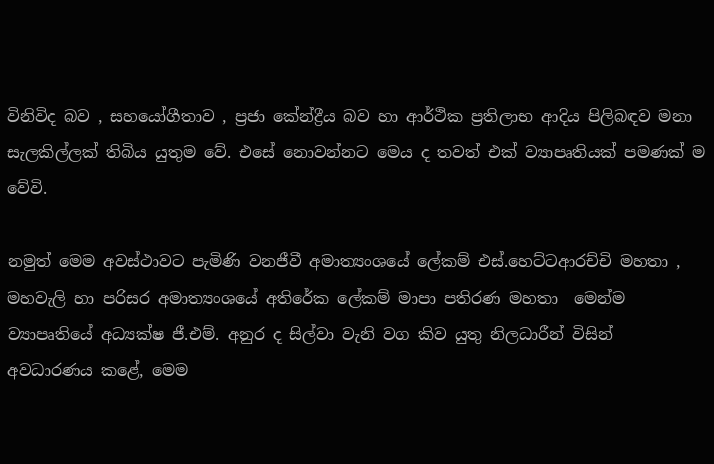විනිවිද බව , සහයෝගීතාව , ප්‍රජා කේන්ද්‍රීය බව හා ආර්ථික ප්‍රතිලාභ ආදිය පිලිබඳව මනා සැලකිල්ලක් තිබිය යුතුම වේ. එසේ නොවන්නට මෙය ද තවත් එක් ව්‍යාපෘතියක් පමණක් ම වේවි.

නමුත් මෙම අවස්ථාවට පැමිණි වනජීවී අමාත්‍යංශයේ ලේකම් එස්.හෙට්ටආරච්චි මහතා , මහවැලි හා පරිසර අමාත්‍යංශයේ අතිරේක ලේකම් මාපා පතිරණ මහතා  මෙන්ම ව්‍යාපෘතියේ අධ්‍යක්ෂ ජී.එම්. අනුර ද සිල්වා වැනි වග කිව යුතු නිලධාරීන් විසින් අවධාරණය කළේ, මෙම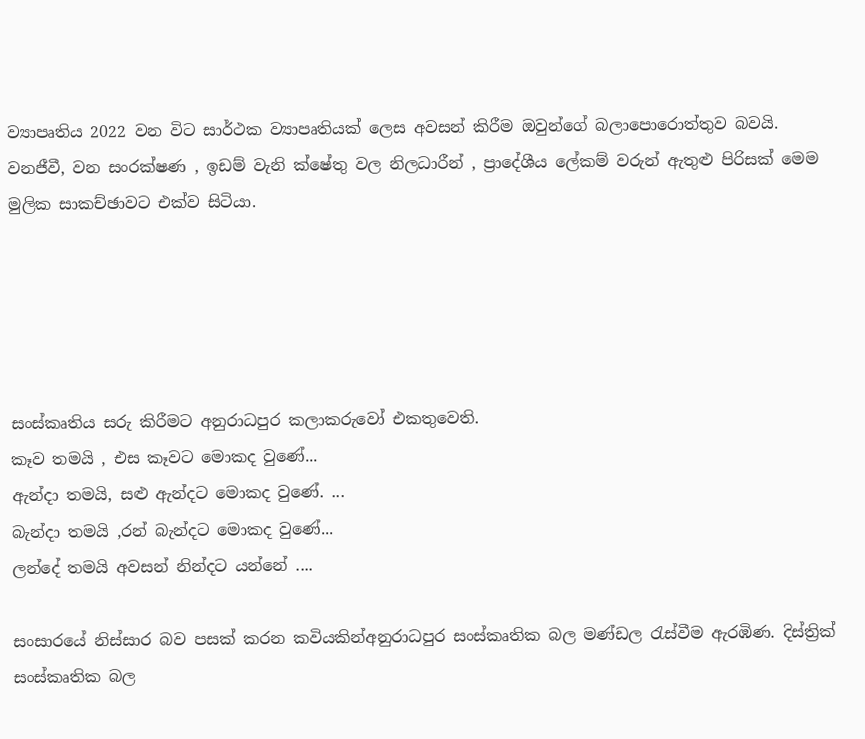ව්‍යාපෘතිය 2022 වන විට සාර්ථක ව්‍යාපෘතියක් ලෙස අවසන් කිරීම ඔවුන්ගේ බලාපොරොත්තුව බවයි. වනජීවී, වන සංරක්ෂණ , ඉඩම් වැනි ක්ෂේතු වල නිලධාරීන් , ප්‍රාදේශීය ලේකම් වරුන් ඇතුළු පිරිසක් මෙම මුලික සාකච්ඡාවට එක්ව සිටියා.





සංස්කෘතිය සරු කිරීමට අනුරාධපුර කලාකරුවෝ එකතුවෙති.
කෑව තමයි , එස කෑවට මොකද වුණේ...
ඇන්දා තමයි, සළු ඇන්දට මොකද වුණේ. ...
බැන්දා තමයි ,රන් බැන්දට මොකද වුණේ...
ලන්දේ තමයි අවසන් නින්දට යන්නේ ....

සංසාරයේ නිස්සාර බව පසක් කරන කවියකින්අනුරාධපුර සංස්කෘතික බල මණ්ඩල රැස්වීම ඇරඹිණ. දිස්ත්‍රික් සංස්කෘතික බල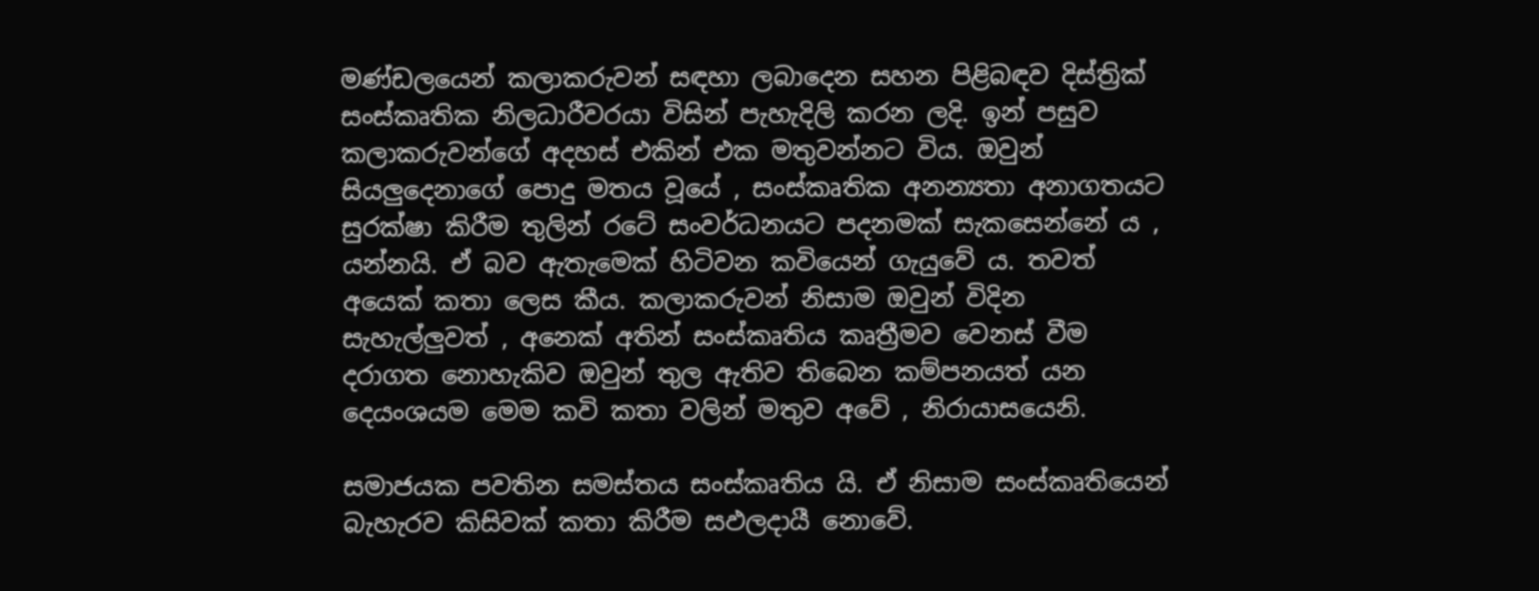මණ්ඩලයෙන් කලාකරුවන් සඳහා ලබාදෙන සහන පිළිබඳව දිස්ත්‍රික් සංස්කෘතික නිලධාරීවරයා විසින් පැහැදිලි කරන ලදි. ඉන් පසුව කලාකරුවන්ගේ අදහස් එකින් එක මතුවන්නට විය. ඔවුන් සියලුදෙනාගේ පොදු මතය වූයේ , සංස්කෘතික අනන්‍යතා අනාගතයට සුරක්ෂා කිරීම තුලින් රටේ සංවර්ධනයට පදනමක් සැකසෙන්නේ ය , යන්නයි. ඒ බව ඇතැමෙක් හිටිවන කවියෙන් ගැයුවේ ය. තවත් අයෙක් කතා ලෙස කීය. කලාකරුවන් නිසාම ඔවුන් විදින සැහැල්ලුවත් , අනෙක් අතින් සංස්කෘතිය කෘත්‍රීමව වෙනස් වීම දරාගත නොහැකිව ඔවුන් තුල ඇතිව තිබෙන කම්පනයත් යන දෙයංශයම මෙම කවි කතා වලින් මතුව අවේ , නිරායාසයෙනි.

සමාජයක පවතින සමස්තය සංස්කෘතිය යි. ඒ නිසාම සංස්කෘතියෙන් බැහැරව කිසිවක් කතා කිරීම සඵලදායී නොවේ.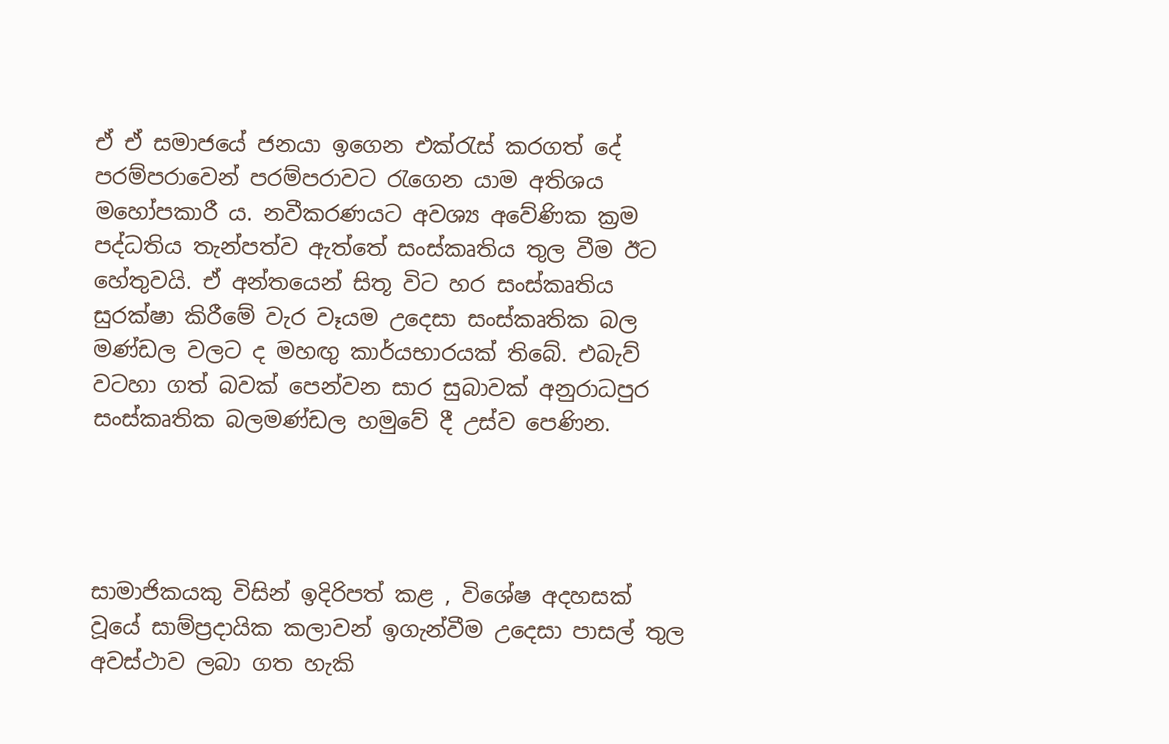ඒ ඒ සමාජයේ ජනයා ඉගෙන එක්රැස් කරගත් දේ පරම්පරාවෙන් පරම්පරාවට රැගෙන යාම අතිශය මහෝපකාරී ය. නවීකරණයට අවශ්‍ය අවේණික ක්‍රම පද්ධතිය තැන්පත්ව ඇත්තේ සංස්කෘතිය තුල වීම ඊට හේතුවයි. ඒ අන්තයෙන් සිතූ විට හර සංස්කෘතිය සුරක්ෂා කිරීමේ වැර වෑයම උදෙසා සංස්කෘතික බල මණ්ඩල වලට ද මහඟු කාර්යභාරයක් තිබේ. එබැව් වටහා ගත් බවක් පෙන්වන සාර සුබාවක් අනුරාධපුර සංස්කෘතික බලමණ්ඩල හමුවේ දී උස්ව පෙණින.




සාමාජිකයකු විසින් ඉදිරිපත් කළ , විශේෂ අදහසක් වූයේ සාම්ප්‍රදායික කලාවන් ඉගැන්වීම උදෙසා පාසල් තුල අවස්ථාව ලබා ගත හැකි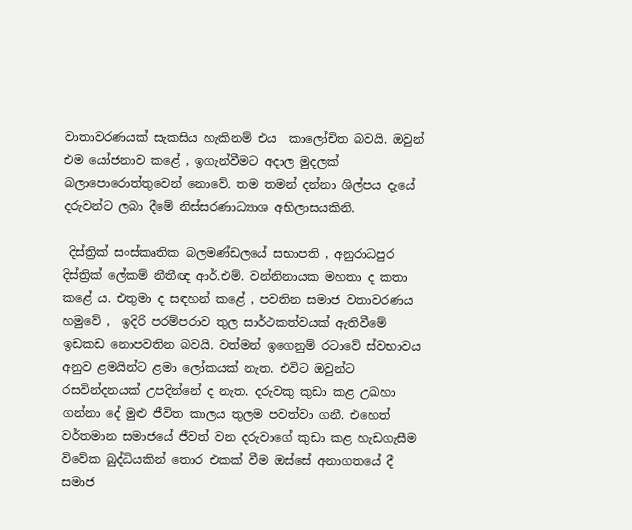වාතාවරණයක් සැකසිය හැකිනම් එය  කාලෝචිත බවයි. ඔවුන් එම යෝජනාව කළේ , ඉගැන්වීමට අදාල මුදලක් බලාපොරොත්තුවෙන් නොවේ. තම තමන් දන්නා ශිල්පය දැයේ දරුවන්ට ලබා දීමේ නිස්සරණාධ්‍යාශ අභිලාසයකිනි.

 දිස්ත්‍රික් සංස්කෘතික බලමණ්ඩලයේ සභාපති , අනුරාධපුර දිස්ත්‍රික් ලේකම් නීතීඥ ආර්.එම්. වන්නිනායක මහතා ද කතා කළේ ය. එතුමා ද සඳහන් කළේ , පවතින සමාජ වතාවරණය හමුවේ ,  ඉදිරි පරම්පරාව තුල සාර්ථකත්වයක් ඇතිවීමේ ඉඩකඩ නොපවතින බවයි. වත්මන් ඉගෙනුම් රටාවේ ස්වභාවය අනුව ළමයින්ට ළමා ලෝකයක් නැත. එවිට ඔවුන්ට රසවින්දනයක් උපදින්නේ ද නැත. දරුවකු කුඩා කළ උඛහා ගන්නා දේ මුළු ජීවිත කාලය තුලම පවත්වා ගනී. එහෙත් වර්තමාන සමාජයේ ජීවත් වන දරුවාගේ කුඩා කළ හැඩගැසීම විවේක බුද්ධියකින් තොර එකක් වීම ඔස්සේ අනාගතයේ දී සමාජ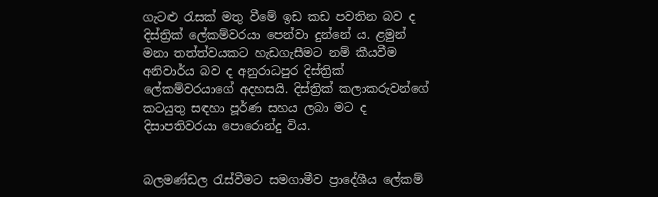ගැටළු රැසක් මතු වීමේ ඉඩ කඩ පවතින බව ද දිස්ත්‍රික් ලේකම්වරයා පෙන්වා දුන්නේ ය. ළමුන් මනා තත්ත්වයකට හැඩගැසීමට නම් කීයවීම අනිවාර්ය බව ද අනුරාධපුර දිස්ත්‍රික් ලේකම්වරයාගේ අදහසයි. දිස්ත්‍රික් කලාකරුවන්ගේ කටයුතු සඳහා පූර්ණ සහය ලබා මට ද දිසාපතිවරයා පොරොන්දු විය.


බලමණ්ඩල රැස්වීමට සමගාමීව ප්‍රාදේශීය ලේකම්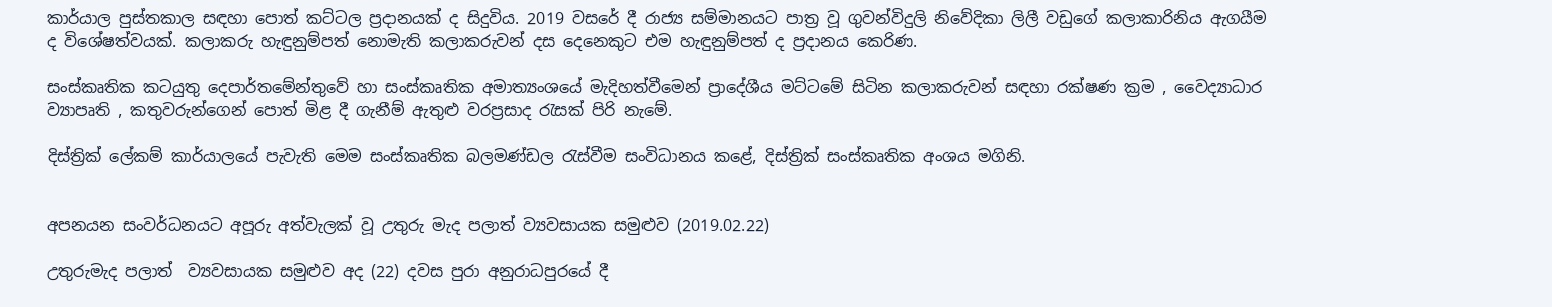කාර්යාල පුස්තකාල සඳහා පොත් කට්ටල ප්‍රදානයක් ද සිදුවිය. 2019 වසරේ දී රාජ්‍ය සම්මානයට පාත්‍ර වූ ගුවන්විදුලි නිවේදිකා ලිලී වඩුගේ කලාකාරිනිය ඇගයීම ද විශේෂත්වයක්. කලාකරු හැඳුනුම්පත් නොමැති කලාකරුවන් දස දෙනෙකුට එම හැඳුනුම්පත් ද ප්‍රදානය කෙරිණ.

සංස්කෘතික කටයුතු දෙපාර්තමේන්තුවේ හා සංස්කෘතික අමාත්‍යංශයේ මැදිහත්වීමෙන් ප්‍රාදේශීය මට්ටමේ සිටින කලාකරුවන් සඳහා රක්ෂණ ක්‍රම , වෛද්‍යාධාර ව්‍යාපෘති , කතුවරුන්ගෙන් පොත් මිළ දී ගැනීම් ඇතුළු වරප්‍රසාද රැසක් පිරි නැමේ.

දිස්ත්‍රික් ලේකම් කාර්යාලයේ පැවැති මෙම සංස්කෘතික බලමණ්ඩල රැස්වීම සංවිධානය කළේ, දිස්ත්‍රික් සංස්කෘතික අංශය මගිනි.


අපනයන සංවර්ධනයට අපූරු අත්වැලක් වූ උතුරු මැද පලාත් ව්‍යවසායක සමුළුව (2019.02.22)

උතුරුමැද පලාත්  ව්‍යවසායක සමුළුව අද (22) දවස පුරා අනුරාධපුරයේ දී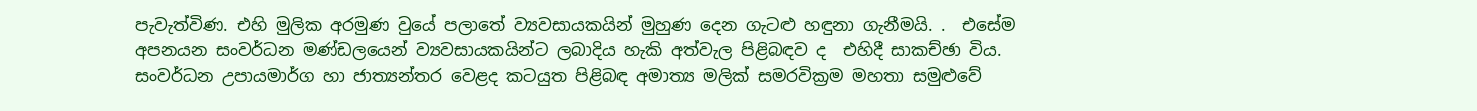පැවැත්විණ. එහි මුලික අරමුණ වුයේ පලාතේ ව්‍යවසායකයින් මුහුණ දෙන ගැටළු හඳුනා ගැනීමයි. .  එසේම අපනයන සංවර්ධන මණ්ඩලයෙන් ව්‍යවසායකයින්ට ලබාදිය හැකි අත්වැල පිළිබඳව ද  එහිදී සාකච්ඡා විය. සංවර්ධන උපායමාර්ග හා ජාත්‍යන්තර වෙළද කටයුත පිළිබඳ අමාත්‍ය මලික් සමරවික්‍රම මහතා සමුළුවේ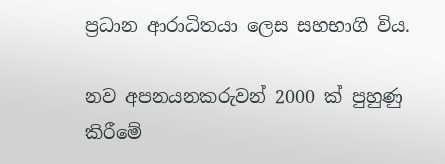ප්‍රධාන ආරාධිතයා ලෙස සහභාගි විය.

නව අපනයනකරුවන් 2000 ක් පුහුණු කිරීමේ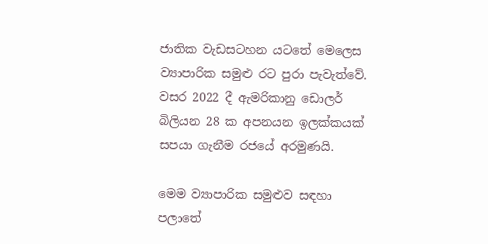ජාතික වැඩසටහන යටතේ මෙලෙස ව්‍යාපාරික සමුළු රට පුරා පැවැත්වේ. වසර 2022 දී ඇමරිකානු ඩොලර් බිලියන 28 ක අපනයන ඉලක්කයක් සපයා ගැනීම රජයේ අරමුණයි.

මෙම ව්‍යාපාරික සමුළුව සඳහා පලාතේ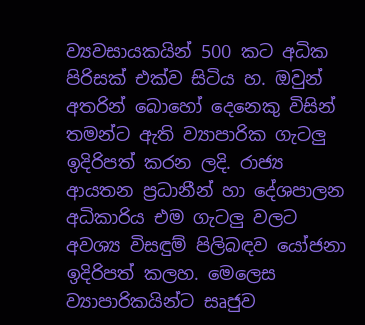ව්‍යවසායකයින් 500 කට අධික පිරිසක් එක්ව සිටිය හ. ඔවුන් අතරින් බොහෝ දෙනෙකු විසින් තමන්ට ඇති ව්‍යාපාරික ගැටලු ඉදිරිපත් කරන ලදි. රාජ්‍ය ආයතන ප්‍රධානීන් හා දේශපාලන අධිකාරිය එම ගැටලු වලට අවශ්‍ය විසඳුම් පිලිබඳව යෝජනා ඉදිරිපත් කලහ. මෙලෙස ව්‍යාපාරිකයින්ට සෘජුව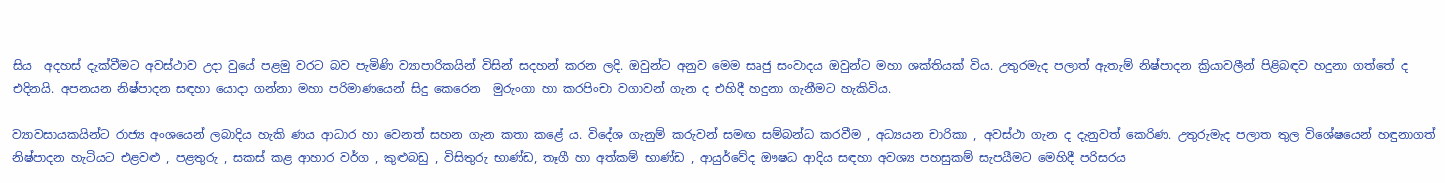සිය  අදහස් දැක්වීමට අවස්ථාව උදා වුයේ පළමු වරට බව පැමිණි ව්‍යාපාරිකයින් විසින් සදහන් කරන ලදි. ඔවුන්ට අනුව මෙම සෘජු සංවාදය ඔවුන්ට මහා ශක්තියක් විය. උතුරමැද පලාත් ඇතැම් නිෂ්පාදන ක්‍රියාවලීන් පිළිබඳව හදුනා ගත්තේ ද එදිනයි. අපනයන නිෂ්පාදන සඳහා යොදා ගන්නා මහා පරිමාණයෙන් සිදු කෙරෙන  මුරුංගා හා කරපිංචා වගාවන් ගැන ද එහිදී හදුනා ගැනීමට හැකිවිය.

ව්‍යාවසායකයින්ට රාජ්‍ය අංශයෙන් ලබාදිය හැකි ණය ආධාර හා වෙනත් සහන ගැන කතා කළේ ය. විදේශ ගැනුම් කරුවන් සමඟ සම්බන්ධ කරවීම , අධ්‍යයන චාරිකා , අවස්ථා ගැන ද දැනුවත් කෙරිණ. උතුරුමැද පලාත තුල විශේෂයෙන් හඳුනාගත් නිෂ්පාදන හැටියට එළවළු , පළතුරු , සකස් කළ ආහාර වර්ග , කුළුබඩු , විසිතුරු භාණ්ඩ, තෑගී හා අත්කම් භාණ්ඩ , ආයුර්වේද ඖෂධ ආදිය සඳහා අවශ්‍ය පහසුකම් සැපයීමට මෙහිදී පරිසරය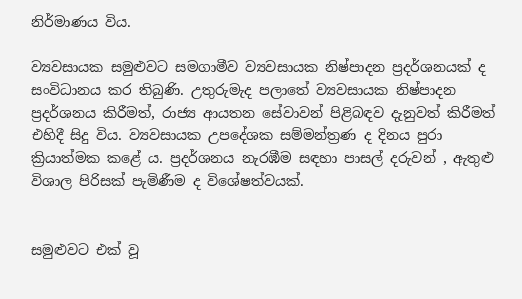නිර්මාණය විය.

ව්‍යවසායක සමුළුවට සමගාමීව ව්‍යවසායක නිෂ්පාදන ප්‍රදර්ශනයක් ද සංවිධානය කර තිබුණි. උතුරුමැද පලාතේ ව්‍යවසායක නිෂ්පාදන ප්‍රදර්ශනය කිරීමත්, රාජ්‍ය ආයතන සේවාවන් පිළිබඳව දැනුවත් කිරීමත් එහිදී සිදු විය. ව්‍යවසායක උපදේශක සම්මන්ත්‍රණ ද දිනය පුරා ක්‍රියාත්මක කළේ ය. ප්‍රදර්ශනය නැරඹීම සඳහා පාසල් දරුවන් , ඇතුළු විශාල පිරිසක් පැමිණීම ද විශේෂත්වයක්.


සමුළුවට එක් වූ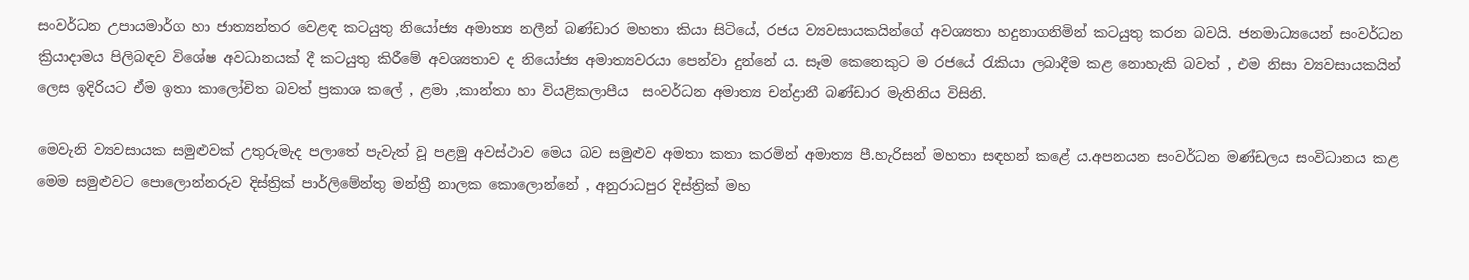සංවර්ධන උපායමාර්ග හා ජාත්‍යන්තර වෙළඳ කටයුතු නියෝජ්‍ය අමාත්‍ය නලීන් බණ්ඩාර මහතා කියා සිටියේ, රජය ව්‍යවසායකයින්ගේ අවශ්‍යතා හදුනාගනිමින් කටයුතු කරන බවයි. ජනමාධ්‍යයෙන් සංවර්ධන ක්‍රියාදාමය පිලිබඳව විශේෂ අවධානයක් දී කටයුතු කිරීමේ අවශ්‍යතාව ද නියෝජ්‍ය අමාත්‍යවරයා පෙන්වා දුන්නේ ය. සෑම කෙනෙකුට ම රජයේ රැකියා ලබාදීම කළ නොහැකි බවත් , එම නිසා ව්‍යවසායකයින් ලෙස ඉදිරියට ඒම ඉතා කාලෝචිත බවත් ප්‍රකාශ කලේ , ළමා ,කාන්තා හා වියළිකලාපීය  සංවර්ධන අමාත්‍ය චන්ද්‍රානී බණ්ඩාර මැතිනිය විසිනි.

මෙවැනි ව්‍යවසායක සමුළුවක් උතුරුමැද පලාතේ පැවැත් වූ පළමු අවස්ථාව මෙය බව සමුළුව අමතා කතා කරමින් අමාත්‍ය පී.හැරිසන් මහතා සඳහන් කළේ ය.අපනයන සංවර්ධන මණ්ඩලය සංවිධානය කළ මෙම සමුළුවට පොලොන්නරුව දිස්ත්‍රික් පාර්ලිමේන්තු මන්ත්‍රී නාලක කොලොන්නේ , අනුරාධපුර දිස්ත්‍රික් මහ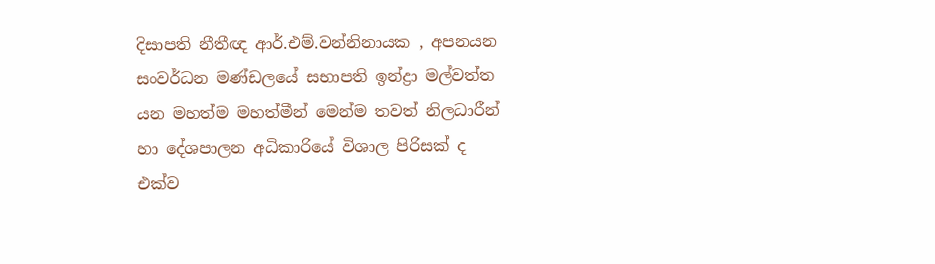දිසාපති නීතීඥ ආර්.එම්.වන්නිනායක , අපනයන සංවර්ධන මණ්ඩලයේ සභාපති ඉන්ද්‍රා මල්වත්ත යන මහත්ම මහත්මීන් මෙන්ම තවත් නිලධාරීන් හා දේශපාලන අධිකාරියේ විශාල පිරිසක් ද එක්ව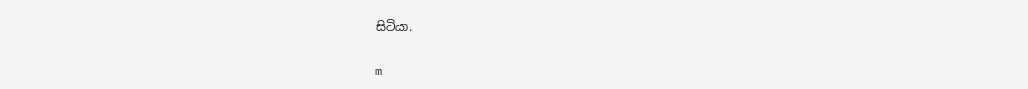සිටියා.

m